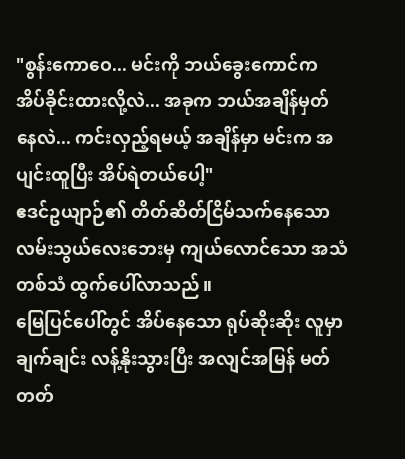"စွန်းကောဝေ... မင်းကို ဘယ်ခွေးကောင်က အိပ်ခိုင်းထားလို့လဲ... အခုက ဘယ်အချိန်မှတ်နေလဲ... ကင်းလှည့်ရမယ့် အချိန်မှာ မင်းက အပျင်းထူပြီး အိပ်ရဲတယ်ပေါ့"
ဧဒင်ဥယျာဉ်၏ တိတ်ဆိတ်ငြိမ်သက်နေသော လမ်းသွယ်လေးဘေးမှ ကျယ်လောင်သော အသံတစ်သံ ထွက်ပေါ်လာသည်။
မြေပြင်ပေါ်တွင် အိပ်နေသော ရုပ်ဆိုးဆိုး လူမှာ ချက်ချင်း လန့်နိုးသွားပြီး အလျင်အမြန် မတ်တတ်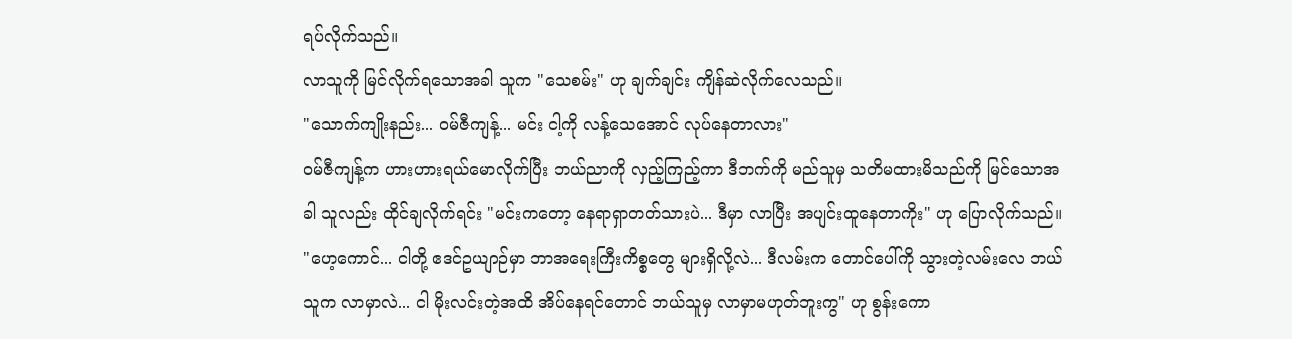ရပ်လိုက်သည်။
လာသူကို မြင်လိုက်ရသောအခါ သူက "သေစမ်း" ဟု ချက်ချင်း ကျိန်ဆဲလိုက်လေသည်။
"သောက်ကျိုးနည်း... ဝမ်ဇီကျန့်... မင်း ငါ့ကို လန့်သေအောင် လုပ်နေတာလား"
ဝမ်ဇီကျန့်က ဟားဟားရယ်မောလိုက်ပြီး ဘယ်ညာကို လှည့်ကြည့်ကာ ဒီဘက်ကို မည်သူမှ သတိမထားမိသည်ကို မြင်သောအခါ သူလည်း ထိုင်ချလိုက်ရင်း "မင်းကတော့ နေရာရှာတတ်သားပဲ... ဒီမှာ လာပြီး အပျင်းထူနေတာကိုး" ဟု ပြောလိုက်သည်။
"ဟေ့ကောင်... ငါတို့ ဧဒင်ဥယျာဉ်မှာ ဘာအရေးကြီးကိစ္စတွေ များရှိလို့လဲ... ဒီလမ်းက တောင်ပေါ်ကို သွားတဲ့လမ်းလေ ဘယ်သူက လာမှာလဲ... ငါ မိုးလင်းတဲ့အထိ အိပ်နေရင်တောင် ဘယ်သူမှ လာမှာမဟုတ်ဘူးကွ" ဟု စွန်းကော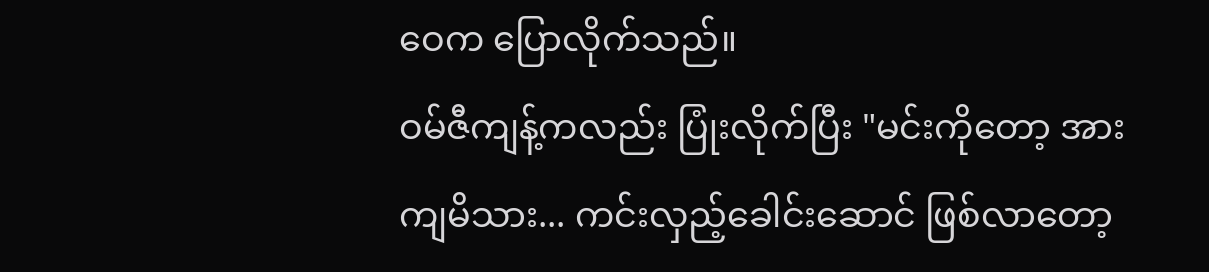ဝေက ပြောလိုက်သည်။
ဝမ်ဇီကျန့်ကလည်း ပြုံးလိုက်ပြီး "မင်းကိုတော့ အားကျမိသား... ကင်းလှည့်ခေါင်းဆောင် ဖြစ်လာတော့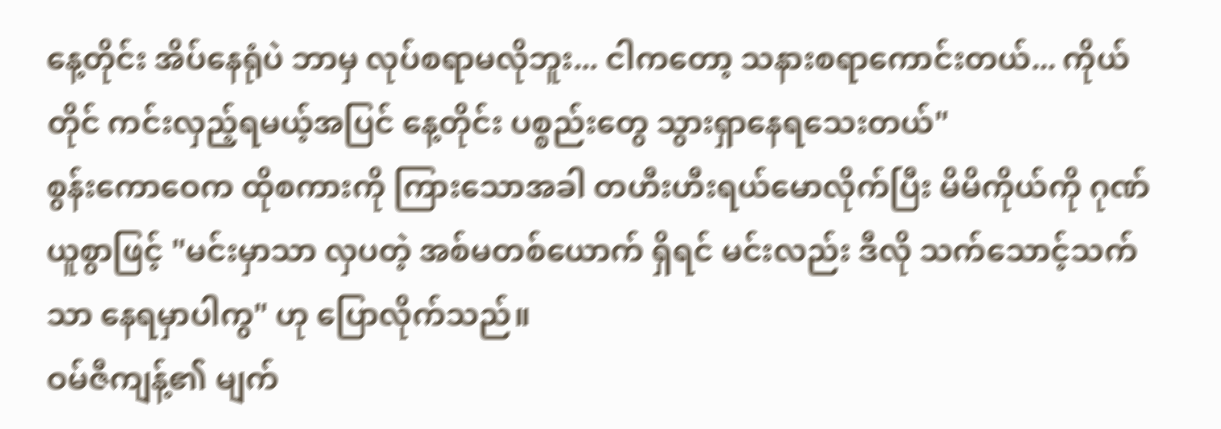နေ့တိုင်း အိပ်နေရုံပဲ ဘာမှ လုပ်စရာမလိုဘူး... ငါကတော့ သနားစရာကောင်းတယ်... ကိုယ်တိုင် ကင်းလှည့်ရမယ့်အပြင် နေ့တိုင်း ပစ္စည်းတွေ သွားရှာနေရသေးတယ်"
စွန်းကောဝေက ထိုစကားကို ကြားသောအခါ တဟီးဟီးရယ်မောလိုက်ပြီး မိမိကိုယ်ကို ဂုဏ်ယူစွာဖြင့် "မင်းမှာသာ လှပတဲ့ အစ်မတစ်ယောက် ရှိရင် မင်းလည်း ဒီလို သက်သောင့်သက်သာ နေရမှာပါကွ" ဟု ပြောလိုက်သည်။
ဝမ်ဇီကျန့်၏ မျက်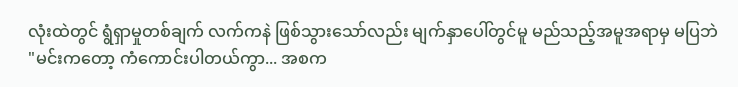လုံးထဲတွင် ရွံရှာမှုတစ်ချက် လက်ကနဲ ဖြစ်သွားသော်လည်း မျက်နှာပေါ်တွင်မူ မည်သည့်အမူအရာမှ မပြဘဲ "မင်းကတော့ ကံကောင်းပါတယ်ကွာ... အစက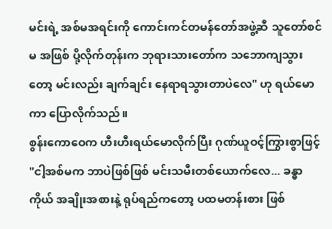မင်းရဲ့ အစ်မအရင်းကို ကောင်းကင်တမန်တော်အဖွဲ့ဆီ သူတော်စင်မ အဖြစ် ပို့လိုက်တုန်းက ဘုရားသားတော်က သဘောကျသွားတော့ မင်းလည်း ချက်ချင်း နေရာရသွားတာပဲလေ" ဟု ရယ်မောကာ ပြောလိုက်သည်။
စွန်းကောဝေက ဟီးဟီးရယ်မောလိုက်ပြီး ဂုဏ်ယူဝင့်ကြွားစွာဖြင့် "ငါ့အစ်မက ဘာပဲဖြစ်ဖြစ် မင်းသမီးတစ်ယောက်လေ... ခန္ဓာကိုယ် အချိုးအစားနဲ့ ရုပ်ရည်ကတော့ ပထမတန်းစား ဖြစ်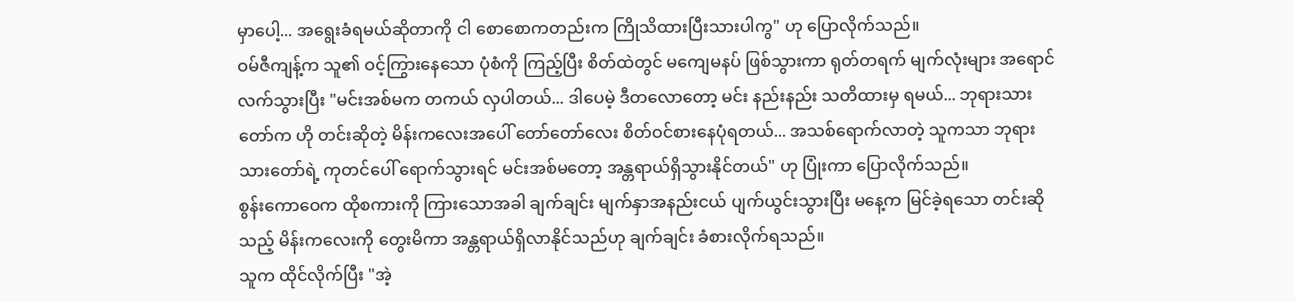မှာပေါ့... အရွေးခံရမယ်ဆိုတာကို ငါ စောစောကတည်းက ကြိုသိထားပြီးသားပါကွ" ဟု ပြောလိုက်သည်။
ဝမ်ဇီကျန့်က သူ၏ ဝင့်ကြွားနေသော ပုံစံကို ကြည့်ပြီး စိတ်ထဲတွင် မကျေမနပ် ဖြစ်သွားကာ ရုတ်တရက် မျက်လုံးများ အရောင်လက်သွားပြီး "မင်းအစ်မက တကယ် လှပါတယ်... ဒါပေမဲ့ ဒီတလောတော့ မင်း နည်းနည်း သတိထားမှ ရမယ်... ဘုရားသားတော်က ဟို တင်းဆိုတဲ့ မိန်းကလေးအပေါ် တော်တော်လေး စိတ်ဝင်စားနေပုံရတယ်... အသစ်ရောက်လာတဲ့ သူကသာ ဘုရားသားတော်ရဲ့ ကုတင်ပေါ် ရောက်သွားရင် မင်းအစ်မတော့ အန္တရာယ်ရှိသွားနိုင်တယ်" ဟု ပြုံးကာ ပြောလိုက်သည်။
စွန်းကောဝေက ထိုစကားကို ကြားသောအခါ ချက်ချင်း မျက်နှာအနည်းငယ် ပျက်ယွင်းသွားပြီး မနေ့က မြင်ခဲ့ရသော တင်းဆိုသည့် မိန်းကလေးကို တွေးမိကာ အန္တရာယ်ရှိလာနိုင်သည်ဟု ချက်ချင်း ခံစားလိုက်ရသည်။
သူက ထိုင်လိုက်ပြီး "အဲ့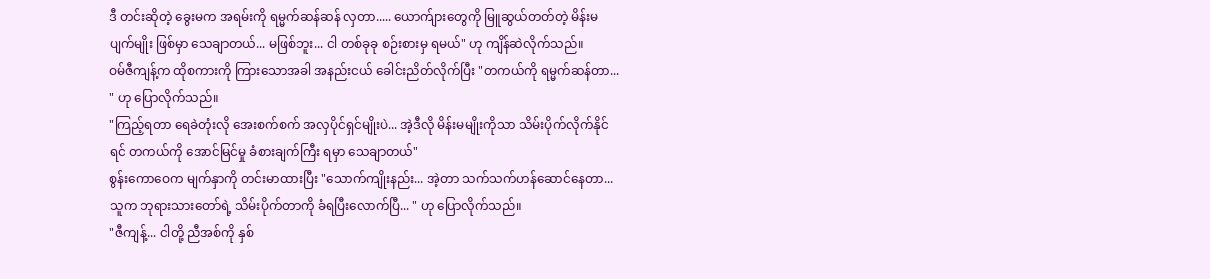ဒီ တင်းဆိုတဲ့ ခွေးမက အရမ်းကို ရမ္မက်ဆန်ဆန် လှတာ..... ယောက်ျားတွေကို မြူဆွယ်တတ်တဲ့ မိန်းမပျက်မျိုး ဖြစ်မှာ သေချာတယ်... မဖြစ်ဘူး... ငါ တစ်ခုခု စဉ်းစားမှ ရမယ်" ဟု ကျိန်ဆဲလိုက်သည်။
ဝမ်ဇီကျန့်က ထိုစကားကို ကြားသောအခါ အနည်းငယ် ခေါင်းညိတ်လိုက်ပြီး "တကယ်ကို ရမ္မက်ဆန်တာ... " ဟု ပြောလိုက်သည်။
"ကြည့်ရတာ ရေခဲတုံးလို အေးစက်စက် အလှပိုင်ရှင်မျိုးပဲ... အဲ့ဒီလို မိန်းမမျိုးကိုသာ သိမ်းပိုက်လိုက်နိုင်ရင် တကယ်ကို အောင်မြင်မှု ခံစားချက်ကြီး ရမှာ သေချာတယ်"
စွန်းကောဝေက မျက်နှာကို တင်းမာထားပြီး "သောက်ကျိုးနည်း... အဲ့တာ သက်သက်ဟန်ဆောင်နေတာ... သူက ဘုရားသားတော်ရဲ့ သိမ်းပိုက်တာကို ခံရပြီးလောက်ပြီ... " ဟု ပြောလိုက်သည်။
"ဇီကျန့်... ငါတို့ ညီအစ်ကို နှစ်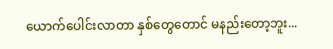ယောက်ပေါင်းလာတာ နှစ်တွေတောင် မနည်းတော့ဘူး...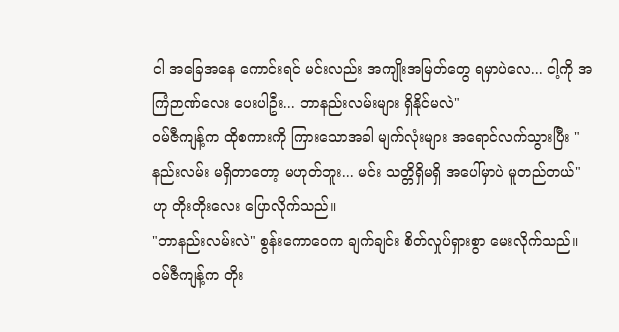ငါ အခြေအနေ ကောင်းရင် မင်းလည်း အကျိုးအမြတ်တွေ ရမှာပဲလေ... ငါ့ကို အကြံဉာဏ်လေး ပေးပါဦး... ဘာနည်းလမ်းများ ရှိနိုင်မလဲ"
ဝမ်ဇီကျန့်က ထိုစကားကို ကြားသောအခါ မျက်လုံးများ အရောင်လက်သွားပြီး "နည်းလမ်း မရှိတာတော့ မဟုတ်ဘူး... မင်း သတ္တိရှိမရှိ အပေါ်မှာပဲ မူတည်တယ်" ဟု တိုးတိုးလေး ပြောလိုက်သည်။
"ဘာနည်းလမ်းလဲ" စွန်းကောဝေက ချက်ချင်း စိတ်လှုပ်ရှားစွာ မေးလိုက်သည်။
ဝမ်ဇီကျန့်က တိုး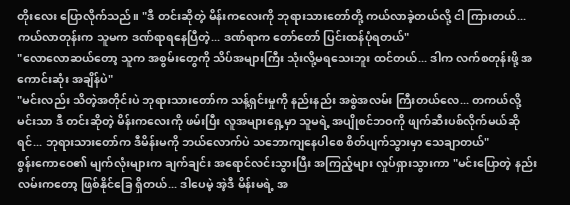တိုးလေး ပြောလိုက်သည်။ "ဒီ တင်းဆိုတဲ့ မိန်းကလေးကို ဘုရားသားတော်တို့ ကယ်လာခဲ့တယ်လို့ ငါ ကြားတယ်... ကယ်လာတုန်းက သူမက ဒဏ်ရာရနေပြီတဲ့... ဒဏ်ရာက တော်တော် ပြင်းထန်ပုံရတယ်"
"လောလောဆယ်တော့ သူက အစွမ်းတွေကို သိပ်အများကြီး သုံးလို့မရသေးဘူး ထင်တယ်... ဒါက လက်စတုန်းဖို့ အကောင်းဆုံး အချိန်ပဲ"
"မင်းလည်း သိတဲ့အတိုင်းပဲ ဘုရားသားတော်က သန့်ရှင်းမှုကို နည်းနည်း အစွဲအလမ်း ကြီးတယ်လေ... တကယ်လို့ မင်းသာ ဒီ တင်းဆိုတဲ့ မိန်းကလေးကို ဖမ်းပြီး လူအများရှေ့မှာ သူမရဲ့ အပျိုစင်ဘဝကို ဖျက်ဆီးပစ်လိုက်မယ်ဆိုရင်... ဘုရားသားတော်က ဒီမိန်းမကို ဘယ်လောက်ပဲ သဘောကျနေပါစေ စိတ်ပျက်သွားမှာ သေချာတယ်"
စွန်းကောဝေ၏ မျက်လုံးများက ချက်ချင်း အရောင်လင်းသွားပြီး အကြည့်များ လှုပ်ရှားသွားကာ "မင်းပြောတဲ့ နည်းလမ်းကတော့ ဖြစ်နိုင်ခြေ ရှိတယ်... ဒါပေမဲ့ အဲ့ဒီ မိန်းမရဲ့ အ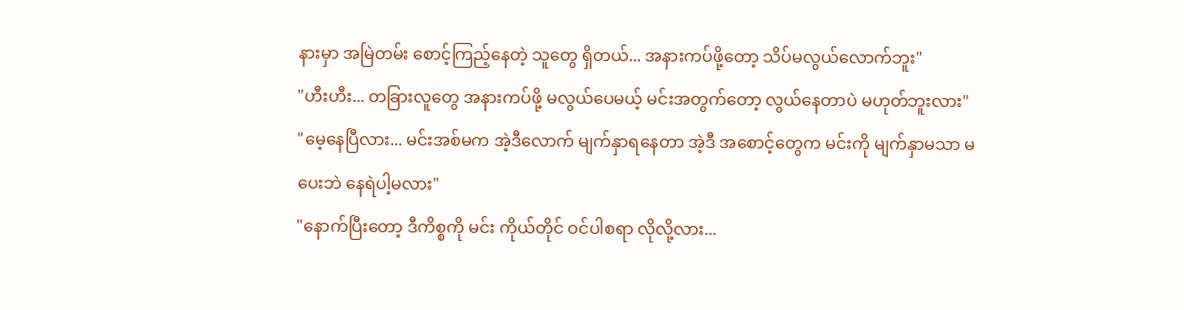နားမှာ အမြဲတမ်း စောင့်ကြည့်နေတဲ့ သူတွေ ရှိတယ်... အနားကပ်ဖို့တော့ သိပ်မလွယ်လောက်ဘူး"
"ဟီးဟီး... တခြားလူတွေ အနားကပ်ဖို့ မလွယ်ပေမယ့် မင်းအတွက်တော့ လွယ်နေတာပဲ မဟုတ်ဘူးလား"
"မေ့နေပြီလား... မင်းအစ်မက အဲ့ဒီလောက် မျက်နှာရနေတာ အဲ့ဒီ အစောင့်တွေက မင်းကို မျက်နှာမသာ မပေးဘဲ နေရဲပါ့မလား"
"နောက်ပြီးတော့ ဒီကိစ္စကို မင်း ကိုယ်တိုင် ဝင်ပါစရာ လိုလို့လား...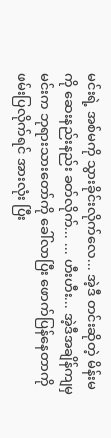မင်းရဲ့ အစ်မကို သွားခိုင်းလိုက်လေ... အဲ့ဒီ တင်းဆိုတဲ့ မိန်းမကို ဆေးနည်းနည်း ခတ်လိုက်... ... ဟီးဟီး... အဲ့ဒီအချိန်ကျမှ မင်းက ဘုရားသားတော်ကို ခေါ်လာပြီး ဖောက်ပြန်နေတာကို ဖမ်းပြလိုက်ရင် အားလုံး ပြီး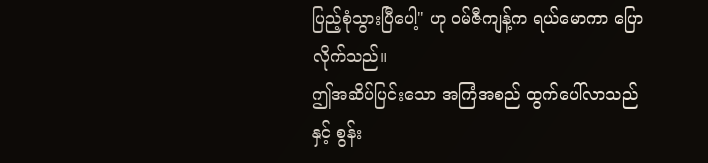ပြည့်စုံသွားပြီပေါ့" ဟု ဝမ်ဇီကျန့်က ရယ်မောကာ ပြောလိုက်သည်။
ဤအဆိပ်ပြင်းသော အကြံအစည် ထွက်ပေါ်လာသည်နှင့် စွန်း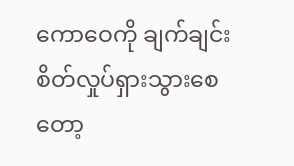ကောဝေကို ချက်ချင်း စိတ်လှုပ်ရှားသွားစေတော့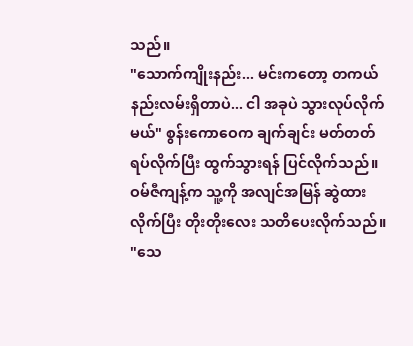သည်။
"သောက်ကျိုးနည်း... မင်းကတော့ တကယ် နည်းလမ်းရှိတာပဲ... ငါ အခုပဲ သွားလုပ်လိုက်မယ်" စွန်းကောဝေက ချက်ချင်း မတ်တတ်ရပ်လိုက်ပြီး ထွက်သွားရန် ပြင်လိုက်သည်။
ဝမ်ဇီကျန့်က သူ့ကို အလျင်အမြန် ဆွဲထားလိုက်ပြီး တိုးတိုးလေး သတိပေးလိုက်သည်။ "သေ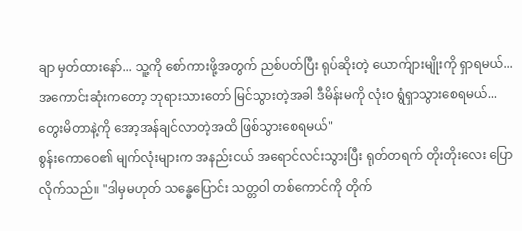ချာ မှတ်ထားနော်... သူ့ကို စော်ကားဖို့အတွက် ညစ်ပတ်ပြီး ရုပ်ဆိုးတဲ့ ယောက်ျားမျိုးကို ရှာရမယ်... အကောင်းဆုံးကတော့ ဘုရားသားတော် မြင်သွားတဲ့အခါ ဒီမိန်းမကို လုံးဝ ရွံရှာသွားစေရမယ်... တွေးမိတာနဲ့ကို အော့အန်ချင်လာတဲ့အထိ ဖြစ်သွားစေရမယ်"
စွန်းကောဝေ၏ မျက်လုံးများက အနည်းငယ် အရောင်လင်းသွားပြီး ရုတ်တရက် တိုးတိုးလေး ပြောလိုက်သည်။ "ဒါမှမဟုတ် သန္ဓေပြောင်း သတ္တဝါ တစ်ကောင်ကို တိုက်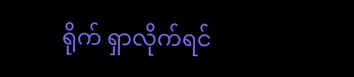ရိုက် ရှာလိုက်ရင်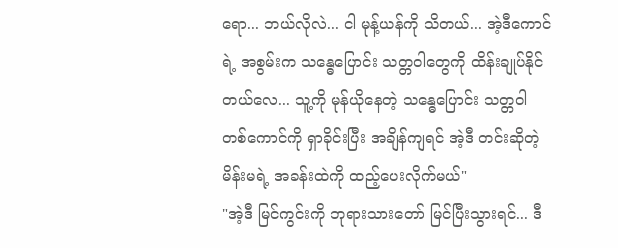ရော... ဘယ်လိုလဲ... ငါ မုန့်ယန်ကို သိတယ်... အဲ့ဒီကောင်ရဲ့ အစွမ်းက သန္ဓေပြောင်း သတ္တဝါတွေကို ထိန်းချုပ်နိုင်တယ်လေ... သူ့ကို မုန်ယိုနေတဲ့ သန္ဓေပြောင်း သတ္တဝါ တစ်ကောင်ကို ရှာခိုင်းပြီး အချိန်ကျရင် အဲ့ဒီ တင်းဆိုတဲ့ မိန်းမရဲ့ အခန်းထဲကို ထည့်ပေးလိုက်မယ်"
"အဲ့ဒီ မြင်ကွင်းကို ဘုရားသားတော် မြင်ပြီးသွားရင်... ဒီ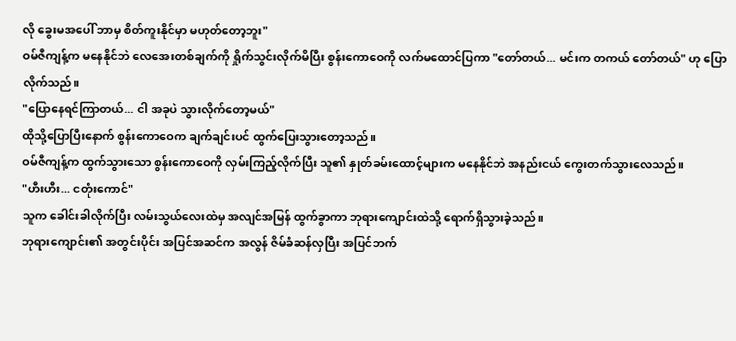လို ခွေးမအပေါ် ဘာမှ စိတ်ကူးနိုင်မှာ မဟုတ်တော့ဘူး"
ဝမ်ဇီကျန့်က မနေနိုင်ဘဲ လေအေးတစ်ချက်ကို ရှိုက်သွင်းလိုက်မိပြီး စွန်းကောဝေကို လက်မထောင်ပြကာ "တော်တယ်... မင်းက တကယ် တော်တယ်" ဟု ပြောလိုက်သည်။
"ပြောနေရင်ကြာတယ်... ငါ အခုပဲ သွားလိုက်တော့မယ်"
ထိုသို့ပြောပြီးနောက် စွန်းကောဝေက ချက်ချင်းပင် ထွက်ပြေးသွားတော့သည်။
ဝမ်ဇီကျန့်က ထွက်သွားသော စွန်းကောဝေကို လှမ်းကြည့်လိုက်ပြီး သူ၏ နှုတ်ခမ်းထောင့်များက မနေနိုင်ဘဲ အနည်းငယ် ကွေးတက်သွားလေသည်။
"ဟီးဟီး... ငတုံးကောင်"
သူက ခေါင်းခါလိုက်ပြီး လမ်းသွယ်လေးထဲမှ အလျင်အမြန် ထွက်ခွာကာ ဘုရားကျောင်းထဲသို့ ရောက်ရှိသွားခဲ့သည်။
ဘုရားကျောင်း၏ အတွင်းပိုင်း အပြင်အဆင်က အလွန် ဇိမ်ခံဆန်လှပြီး အပြင်ဘက်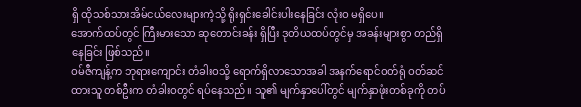ရှိ ထိုသစ်သားအိမ်ငယ်လေးများကဲ့သို့ ရိုးရှင်းခေါင်းပါးနေခြင်း လုံးဝ မရှိပေ။
အောက်ထပ်တွင် ကြီးမားသော ဆုတောင်းခန်း ရှိပြီး ဒုတိယထပ်တွင်မှ အခန်းများစွာ တည်ရှိနေခြင်း ဖြစ်သည်။
ဝမ်ဇီကျန့်က ဘုရားကျောင်း တံခါးဝသို့ ရောက်ရှိလာသောအခါ အနက်ရောင်ဝတ်ရုံ ဝတ်ဆင်ထားသူ တစ်ဦးက တံခါးဝတွင် ရပ်နေသည်။ သူ၏ မျက်နှာပေါ်တွင် မျက်နှာဖုံးတစ်ခုကို တပ်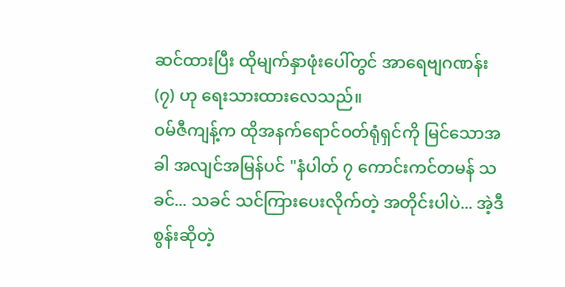ဆင်ထားပြီး ထိုမျက်နှာဖုံးပေါ်တွင် အာရေဗျဂဏန်း (၇) ဟု ရေးသားထားလေသည်။
ဝမ်ဇီကျန့်က ထိုအနက်ရောင်ဝတ်ရုံရှင်ကို မြင်သောအခါ အလျင်အမြန်ပင် "နံပါတ် ၇ ကောင်းကင်တမန် သခင်... သခင် သင်ကြားပေးလိုက်တဲ့ အတိုင်းပါပဲ... အဲ့ဒီ စွန်းဆိုတဲ့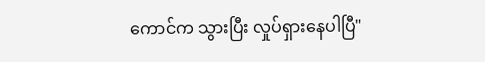ကောင်က သွားပြီး လှုပ်ရှားနေပါပြီ"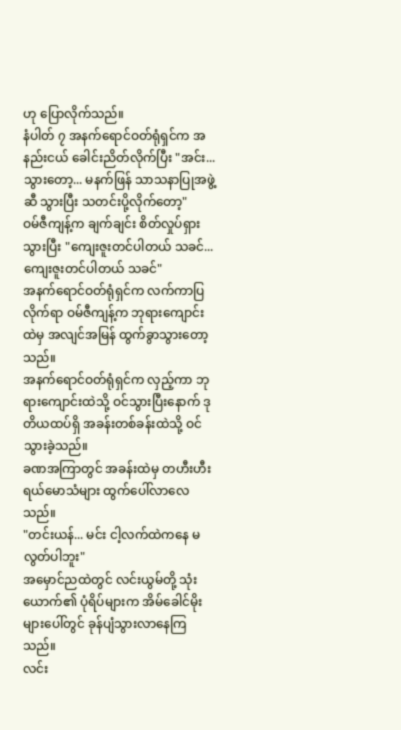ဟု ပြောလိုက်သည်။
နံပါတ် ၇ အနက်ရောင်ဝတ်ရုံရှင်က အနည်းငယ် ခေါင်းညိတ်လိုက်ပြီး "အင်း... သွားတော့... မနက်ဖြန် သာသနာပြုအဖွဲ့ဆီ သွားပြီး သတင်းပို့လိုက်တော့"
ဝမ်ဇီကျန့်က ချက်ချင်း စိတ်လှုပ်ရှားသွားပြီး "ကျေးဇူးတင်ပါတယ် သခင်... ကျေးဇူးတင်ပါတယ် သခင်"
အနက်ရောင်ဝတ်ရုံရှင်က လက်ကာပြလိုက်ရာ ဝမ်ဇီကျန့်က ဘုရားကျောင်းထဲမှ အလျင်အမြန် ထွက်ခွာသွားတော့သည်။
အနက်ရောင်ဝတ်ရုံရှင်က လှည့်ကာ ဘုရားကျောင်းထဲသို့ ဝင်သွားပြီးနောက် ဒုတိယထပ်ရှိ အခန်းတစ်ခန်းထဲသို့ ဝင်သွားခဲ့သည်။
ခဏအကြာတွင် အခန်းထဲမှ တဟီးဟီးရယ်မောသံများ ထွက်ပေါ်လာလေသည်။
"တင်းယန်... မင်း ငါ့လက်ထဲကနေ မလွတ်ပါဘူး"
အမှောင်ညထဲတွင် လင်းယွမ်တို့ သုံးယောက်၏ ပုံရိပ်များက အိမ်ခေါင်မိုးများပေါ်တွင် ခုန်ပျံသွားလာနေကြသည်။
လင်း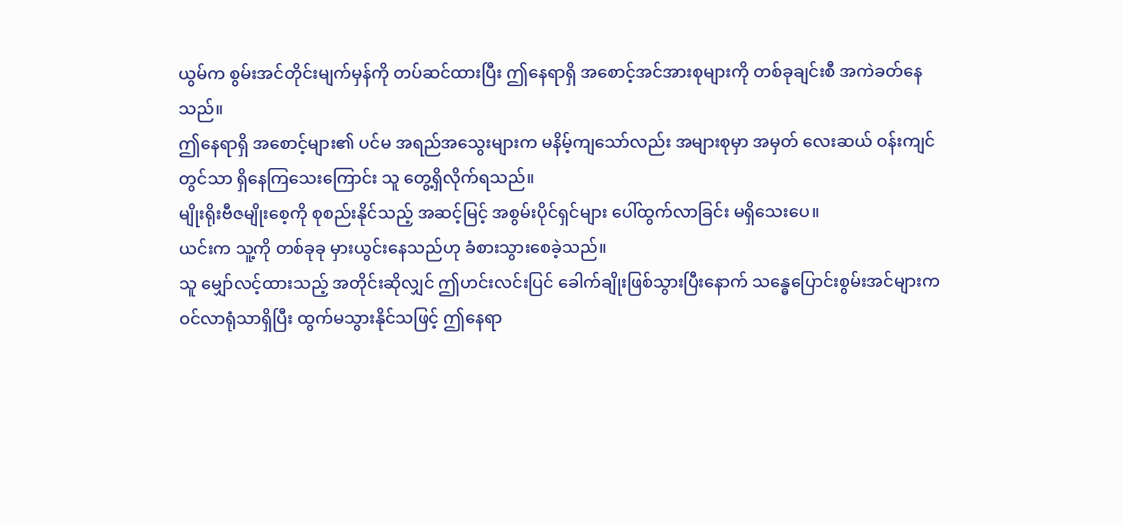ယွမ်က စွမ်းအင်တိုင်းမျက်မှန်ကို တပ်ဆင်ထားပြီး ဤနေရာရှိ အစောင့်အင်အားစုများကို တစ်ခုချင်းစီ အကဲခတ်နေသည်။
ဤနေရာရှိ အစောင့်များ၏ ပင်မ အရည်အသွေးများက မနိမ့်ကျသော်လည်း အများစုမှာ အမှတ် လေးဆယ် ဝန်းကျင်တွင်သာ ရှိနေကြသေးကြောင်း သူ တွေ့ရှိလိုက်ရသည်။
မျိုးရိုးဗီဇမျိုးစေ့ကို စုစည်းနိုင်သည့် အဆင့်မြင့် အစွမ်းပိုင်ရှင်များ ပေါ်ထွက်လာခြင်း မရှိသေးပေ။
ယင်းက သူ့ကို တစ်ခုခု မှားယွင်းနေသည်ဟု ခံစားသွားစေခဲ့သည်။
သူ မျှော်လင့်ထားသည့် အတိုင်းဆိုလျှင် ဤဟင်းလင်းပြင် ခေါက်ချိုးဖြစ်သွားပြီးနောက် သန္ဓေပြောင်းစွမ်းအင်များက ဝင်လာရုံသာရှိပြီး ထွက်မသွားနိုင်သဖြင့် ဤနေရာ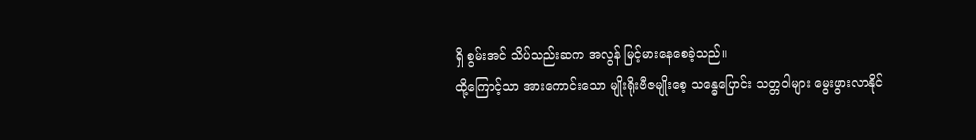ရှိ စွမ်းအင် သိပ်သည်းဆက အလွန် မြင့်မားနေစေခဲ့သည်။
ထို့ကြောင့်သာ အားကောင်းသော မျိုးရိုးဗီဇမျိုးစေ့ သန္ဓေပြောင်း သတ္တဝါများ မွေးဖွားလာနိုင်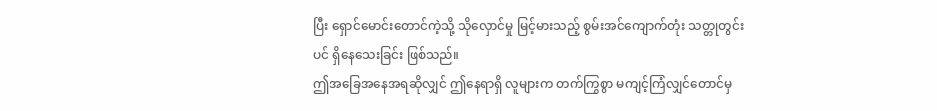ပြီး ရှောင်မောင်းတောင်ကဲ့သို့ သိုလှောင်မှု မြင့်မားသည့် စွမ်းအင်ကျောက်တုံး သတ္တုတွင်းပင် ရှိနေသေးခြင်း ဖြစ်သည်။
ဤအခြေအနေအရဆိုလျှင် ဤနေရာရှိ လူများက တက်ကြွစွာ မကျင့်ကြံလျှင်တောင်မှ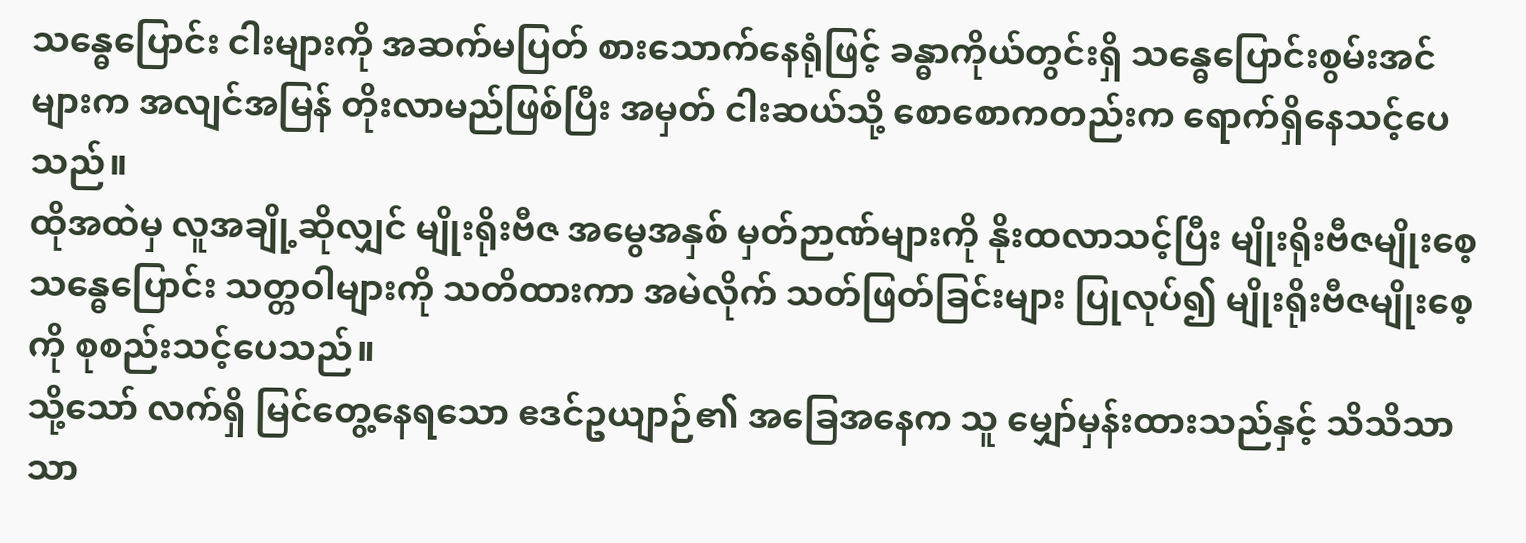သန္ဓေပြောင်း ငါးများကို အဆက်မပြတ် စားသောက်နေရုံဖြင့် ခန္ဓာကိုယ်တွင်းရှိ သန္ဓေပြောင်းစွမ်းအင်များက အလျင်အမြန် တိုးလာမည်ဖြစ်ပြီး အမှတ် ငါးဆယ်သို့ စောစောကတည်းက ရောက်ရှိနေသင့်ပေသည်။
ထိုအထဲမှ လူအချို့ဆိုလျှင် မျိုးရိုးဗီဇ အမွေအနှစ် မှတ်ဉာဏ်များကို နိုးထလာသင့်ပြီး မျိုးရိုးဗီဇမျိုးစေ့ သန္ဓေပြောင်း သတ္တဝါများကို သတိထားကာ အမဲလိုက် သတ်ဖြတ်ခြင်းများ ပြုလုပ်၍ မျိုးရိုးဗီဇမျိုးစေ့ကို စုစည်းသင့်ပေသည်။
သို့သော် လက်ရှိ မြင်တွေ့နေရသော ဧဒင်ဥယျာဉ်၏ အခြေအနေက သူ မျှော်မှန်းထားသည်နှင့် သိသိသာသာ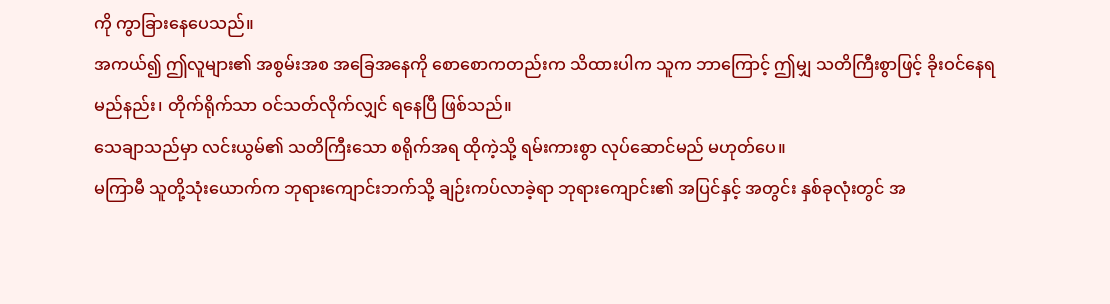ကို ကွာခြားနေပေသည်။
အကယ်၍ ဤလူများ၏ အစွမ်းအစ အခြေအနေကို စောစောကတည်းက သိထားပါက သူက ဘာကြောင့် ဤမျှ သတိကြီးစွာဖြင့် ခိုးဝင်နေရမည်နည်း၊ တိုက်ရိုက်သာ ဝင်သတ်လိုက်လျှင် ရနေပြီ ဖြစ်သည်။
သေချာသည်မှာ လင်းယွမ်၏ သတိကြီးသော စရိုက်အရ ထိုကဲ့သို့ ရမ်းကားစွာ လုပ်ဆောင်မည် မဟုတ်ပေ။
မကြာမီ သူတို့သုံးယောက်က ဘုရားကျောင်းဘက်သို့ ချဉ်းကပ်လာခဲ့ရာ ဘုရားကျောင်း၏ အပြင်နှင့် အတွင်း နှစ်ခုလုံးတွင် အ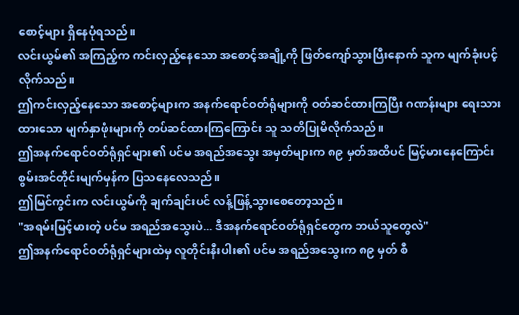စောင့်များ ရှိနေပုံရသည်။
လင်းယွမ်၏ အကြည့်က ကင်းလှည့်နေသော အစောင့်အချို့ကို ဖြတ်ကျော်သွားပြီးနောက် သူက မျက်ခုံးပင့်လိုက်သည်။
ဤကင်းလှည့်နေသော အစောင့်များက အနက်ရောင်ဝတ်ရုံများကို ဝတ်ဆင်ထားကြပြီး ဂဏန်းများ ရေးသားထားသော မျက်နှာဖုံးများကို တပ်ဆင်ထားကြကြောင်း သူ သတိပြုမိလိုက်သည်။
ဤအနက်ရောင်ဝတ်ရုံရှင်များ၏ ပင်မ အရည်အသွေး အမှတ်များက ၈၉ မှတ်အထိပင် မြင့်မားနေကြောင်း စွမ်းအင်တိုင်းမျက်မှန်က ပြသနေလေသည်။
ဤမြင်ကွင်းက လင်းယွမ်ကို ချက်ချင်းပင် လန့်ဖြန့်သွားစေတော့သည်။
"အရမ်းမြင့်မားတဲ့ ပင်မ အရည်အသွေးပဲ... ဒီအနက်ရောင်ဝတ်ရုံရှင်တွေက ဘယ်သူတွေလဲ"
ဤအနက်ရောင်ဝတ်ရုံရှင်များထဲမှ လူတိုင်းနီးပါး၏ ပင်မ အရည်အသွေးက ၈၉ မှတ် စီ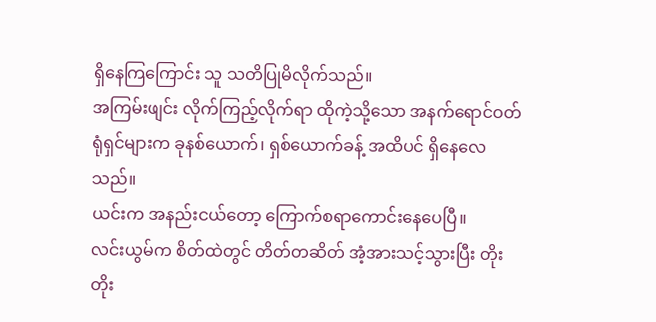ရှိနေကြကြောင်း သူ သတိပြုမိလိုက်သည်။
အကြမ်းဖျင်း လိုက်ကြည့်လိုက်ရာ ထိုကဲ့သို့သော အနက်ရောင်ဝတ်ရုံရှင်များက ခုနစ်ယောက်၊ ရှစ်ယောက်ခန့် အထိပင် ရှိနေလေသည်။
ယင်းက အနည်းငယ်တော့ ကြောက်စရာကောင်းနေပေပြီ။
လင်းယွမ်က စိတ်ထဲတွင် တိတ်တဆိတ် အံ့အားသင့်သွားပြီး တိုးတိုး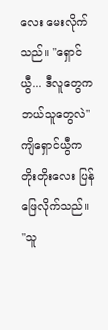လေး မေးလိုက်သည်။ "ရှောင်ယွီ... ဒီလူတွေက ဘယ်သူတွေလဲ"
ကျိရှောင်ယွီက တိုးတိုးလေး ပြန်ဖြေလိုက်သည်။ "သူ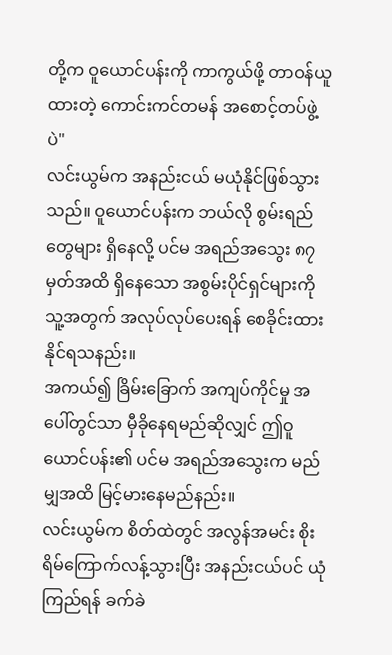တို့က ဝူယောင်ပန်းကို ကာကွယ်ဖို့ တာဝန်ယူထားတဲ့ ကောင်းကင်တမန် အစောင့်တပ်ဖွဲ့ပဲ"
လင်းယွမ်က အနည်းငယ် မယုံနိုင်ဖြစ်သွားသည်။ ဝူယောင်ပန်းက ဘယ်လို စွမ်းရည်တွေများ ရှိနေလို့ ပင်မ အရည်အသွေး ၈၇ မှတ်အထိ ရှိနေသော အစွမ်းပိုင်ရှင်များကို သူ့အတွက် အလုပ်လုပ်ပေးရန် စေခိုင်းထားနိုင်ရသနည်း။
အကယ်၍ ခြိမ်းခြောက် အကျပ်ကိုင်မှု အပေါ်တွင်သာ မှီခိုနေရမည်ဆိုလျှင် ဤဝူယောင်ပန်း၏ ပင်မ အရည်အသွေးက မည်မျှအထိ မြင့်မားနေမည်နည်း။
လင်းယွမ်က စိတ်ထဲတွင် အလွန်အမင်း စိုးရိမ်ကြောက်လန့်သွားပြီး အနည်းငယ်ပင် ယုံကြည်ရန် ခက်ခဲ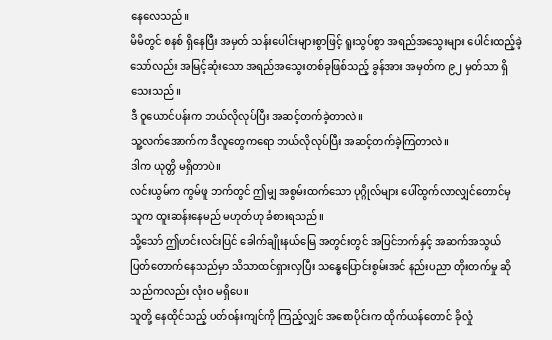နေလေသည်။
မိမိတွင် စနစ် ရှိနေပြီး အမှတ် သန်းပေါင်းများစွာဖြင့် ရူးသွပ်စွာ အရည်အသွေးများ ပေါင်းထည့်ခဲ့သော်လည်း အမြင့်ဆုံးသော အရည်အသွေးတစ်ခုဖြစ်သည့် ခွန်အား အမှတ်က ၉၂ မှတ်သာ ရှိသေးသည်။
ဒီ ဝူယောင်ပန်းက ဘယ်လိုလုပ်ပြီး အဆင့်တက်ခဲ့တာလဲ။
သူ့လက်အောက်က ဒီလူတွေကရော ဘယ်လိုလုပ်ပြီး အဆင့်တက်ခဲ့ကြတာလဲ။
ဒါက ယုတ္တိ မရှိတာပဲ။
လင်းယွမ်က ကွမ်ဖူ ဘက်တွင် ဤမျှ အစွမ်းထက်သော ပုဂ္ဂိုလ်များ ပေါ်ထွက်လာလျှင်တောင်မှ သူက ထူးဆန်းနေမည် မဟုတ်ဟု ခံစားရသည်။
သို့သော် ဤဟင်းလင်းပြင် ခေါက်ချိုးနယ်မြေ အတွင်းတွင် အပြင်ဘက်နှင့် အဆက်အသွယ် ပြတ်တောက်နေသည်မှာ သိသာထင်ရှားလှပြီး သန္ဓေပြောင်းစွမ်းအင် နည်းပညာ တိုးတက်မှု ဆိုသည်ကလည်း လုံးဝ မရှိပေ။
သူတို့ နေထိုင်သည့် ပတ်ဝန်းကျင်ကို ကြည့်လျှင် အစောပိုင်းက ထိုက်ယန်တောင် ခိုလှုံ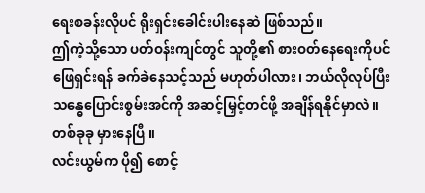ရေးစခန်းလိုပင် ရိုးရှင်းခေါင်းပါးနေဆဲ ဖြစ်သည်။
ဤကဲ့သို့သော ပတ်ဝန်းကျင်တွင် သူတို့၏ စားဝတ်နေရေးကိုပင် ဖြေရှင်းရန် ခက်ခဲနေသင့်သည် မဟုတ်ပါလား၊ ဘယ်လိုလုပ်ပြီး သန္ဓေပြောင်းစွမ်းအင်ကို အဆင့်မြှင့်တင်ဖို့ အချိန်ရနိုင်မှာလဲ။
တစ်ခုခု မှားနေပြီ။
လင်းယွမ်က ပို၍ စောင့်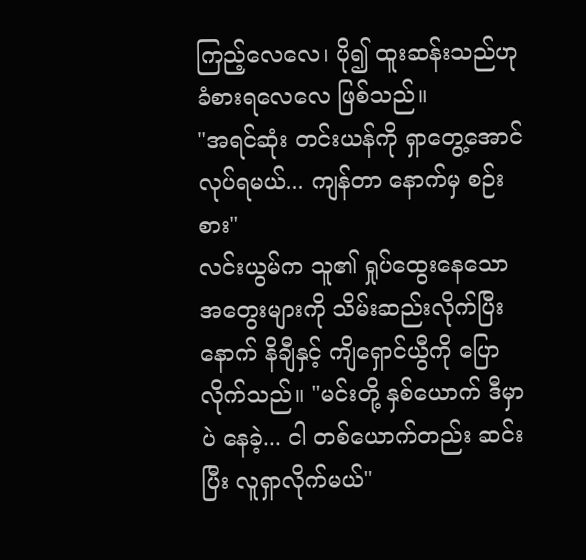ကြည့်လေလေ၊ ပို၍ ထူးဆန်းသည်ဟု ခံစားရလေလေ ဖြစ်သည်။
"အရင်ဆုံး တင်းယန်ကို ရှာတွေ့အောင် လုပ်ရမယ်... ကျန်တာ နောက်မှ စဉ်းစား"
လင်းယွမ်က သူ၏ ရှုပ်ထွေးနေသော အတွေးများကို သိမ်းဆည်းလိုက်ပြီးနောက် နိချီနှင့် ကျိရှောင်ယွီကို ပြောလိုက်သည်။ "မင်းတို့ နှစ်ယောက် ဒီမှာပဲ နေခဲ့... ငါ တစ်ယောက်တည်း ဆင်းပြီး လူရှာလိုက်မယ်"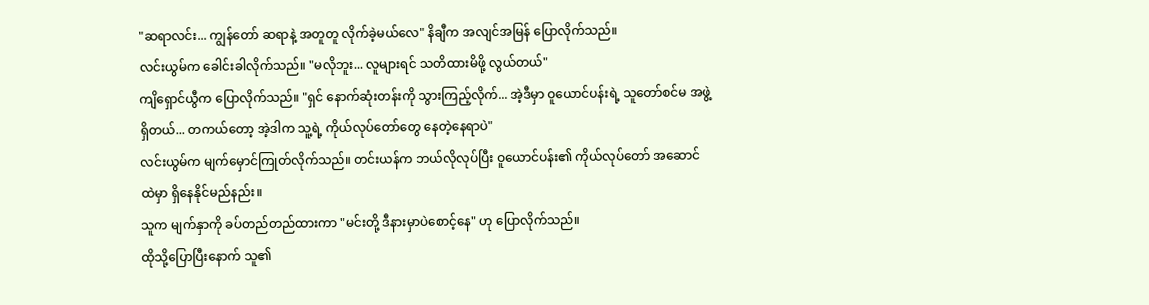"ဆရာလင်း... ကျွန်တော် ဆရာနဲ့ အတူတူ လိုက်ခဲ့မယ်လေ" နိချီက အလျင်အမြန် ပြောလိုက်သည်။
လင်းယွမ်က ခေါင်းခါလိုက်သည်။ "မလိုဘူး... လူများရင် သတိထားမိဖို့ လွယ်တယ်"
ကျိရှောင်ယွီက ပြောလိုက်သည်။ "ရှင် နောက်ဆုံးတန်းကို သွားကြည့်လိုက်... အဲ့ဒီမှာ ဝူယောင်ပန်းရဲ့ သူတော်စင်မ အဖွဲ့ ရှိတယ်... တကယ်တော့ အဲ့ဒါက သူ့ရဲ့ ကိုယ်လုပ်တော်တွေ နေတဲ့နေရာပဲ"
လင်းယွမ်က မျက်မှောင်ကြုတ်လိုက်သည်။ တင်းယန်က ဘယ်လိုလုပ်ပြီး ဝူယောင်ပန်း၏ ကိုယ်လုပ်တော် အဆောင်ထဲမှာ ရှိနေနိုင်မည်နည်း။
သူက မျက်နှာကို ခပ်တည်တည်ထားကာ "မင်းတို့ ဒီနားမှာပဲစောင့်နေ" ဟု ပြောလိုက်သည်။
ထိုသို့ပြောပြီးနောက် သူ၏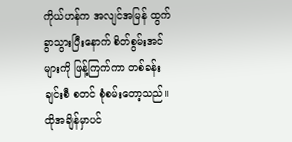ကိုယ်ဟန်က အလျင်အမြန် ထွက်ခွာသွားပြီးနောက် စိတ်စွမ်းအင်များကို ဖြန့်ကြက်ကာ တစ်ခန်းချင်းစီ စတင် စုံစမ်းတော့သည်။
ထိုအချိန်မှာပင်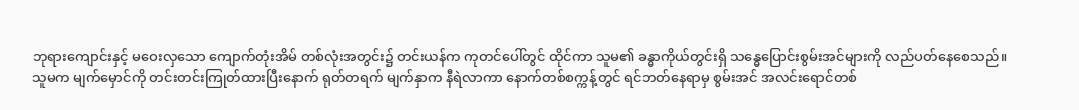ဘုရားကျောင်းနှင့် မဝေးလှသော ကျောက်တုံးအိမ် တစ်လုံးအတွင်း၌ တင်းယန်က ကုတင်ပေါ်တွင် ထိုင်ကာ သူမ၏ ခန္ဓာကိုယ်တွင်းရှိ သန္ဓေပြောင်းစွမ်းအင်များကို လည်ပတ်နေစေသည်။
သူမက မျက်မှောင်ကို တင်းတင်းကြုတ်ထားပြီးနောက် ရုတ်တရက် မျက်နှာက နီရဲလာကာ နောက်တစ်စက္ကန့်တွင် ရင်ဘတ်နေရာမှ စွမ်းအင် အလင်းရောင်တစ်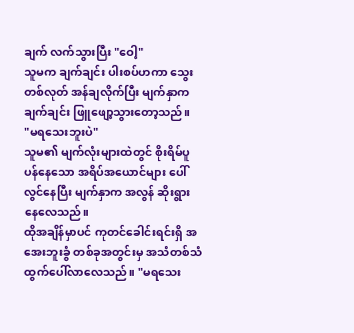ချက် လက်သွားပြီး "ဝေါ့"
သူမက ချက်ချင်း ပါးစပ်ဟကာ သွေးတစ်လုတ် အန်ချလိုက်ပြီး မျက်နှာက ချက်ချင်း ဖြူဖျော့သွားတော့သည်။
"မရသေးဘူးပဲ"
သူမ၏ မျက်လုံးများထဲတွင် စိုးရိမ်ပူပန်နေသော အရိပ်အယောင်များ ပေါ်လွင်နေပြီး မျက်နှာက အလွန် ဆိုးရွားနေလေသည်။
ထိုအချိန်မှာပင် ကုတင်ခေါင်းရင်းရှိ အအေးဘူးခွံ တစ်ခုအတွင်းမှ အသံတစ်သံ ထွက်ပေါ်လာလေသည်။ "မရသေး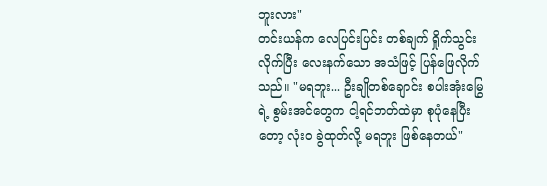ဘူးလား"
တင်းယန်က လေပြင်းပြင်း တစ်ချက် ရှိုက်သွင်းလိုက်ပြီး လေးနက်သော အသံဖြင့် ပြန်ဖြေလိုက်သည်။ "မရဘူး... ဦးချိုတစ်ချောင်း စပါးအုံးမြွေရဲ့ စွမ်းအင်တွေက ငါ့ရင်ဘတ်ထဲမှာ စုပုံနေပြီးတော့ လုံးဝ ခွဲထုတ်လို့ မရဘူး ဖြစ်နေတယ်"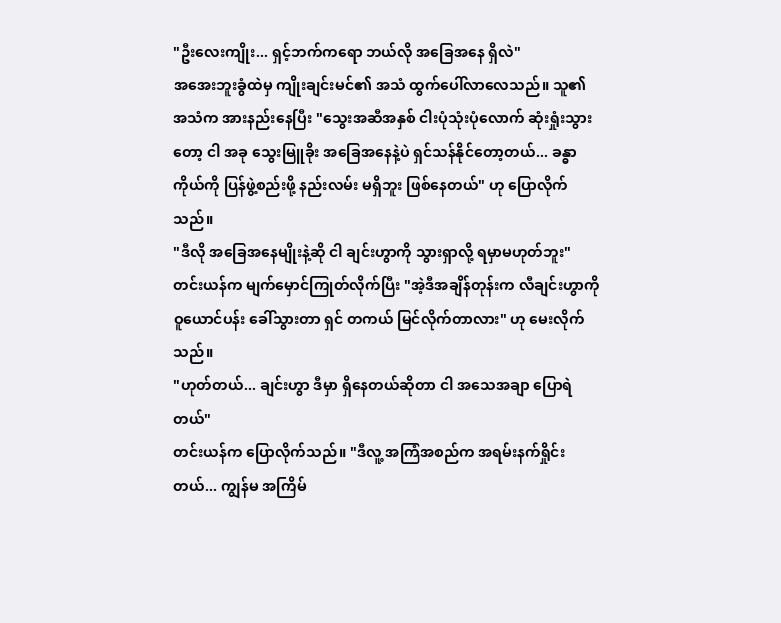"ဦးလေးကျိုး... ရှင့်ဘက်ကရော ဘယ်လို အခြေအနေ ရှိလဲ"
အအေးဘူးခွံထဲမှ ကျိုးချင်းမင်၏ အသံ ထွက်ပေါ်လာလေသည်။ သူ၏ အသံက အားနည်းနေပြီး "သွေးအဆီအနှစ် ငါးပုံသုံးပုံလောက် ဆုံးရှုံးသွားတော့ ငါ အခု သွေးမြူခိုး အခြေအနေနဲ့ပဲ ရှင်သန်နိုင်တော့တယ်... ခန္ဓာကိုယ်ကို ပြန်ဖွဲ့စည်းဖို့ နည်းလမ်း မရှိဘူး ဖြစ်နေတယ်" ဟု ပြောလိုက်သည်။
"ဒီလို အခြေအနေမျိုးနဲ့ဆို ငါ ချင်းဟွာကို သွားရှာလို့ ရမှာမဟုတ်ဘူး"
တင်းယန်က မျက်မှောင်ကြုတ်လိုက်ပြီး "အဲ့ဒီအချိန်တုန်းက လီချင်းဟွာကို ဝူယောင်ပန်း ခေါ်သွားတာ ရှင် တကယ် မြင်လိုက်တာလား" ဟု မေးလိုက်သည်။
"ဟုတ်တယ်... ချင်းဟွာ ဒီမှာ ရှိနေတယ်ဆိုတာ ငါ အသေအချာ ပြောရဲတယ်"
တင်းယန်က ပြောလိုက်သည်။ "ဒီလူ့ အကြံအစည်က အရမ်းနက်ရှိုင်းတယ်... ကျွန်မ အကြိမ်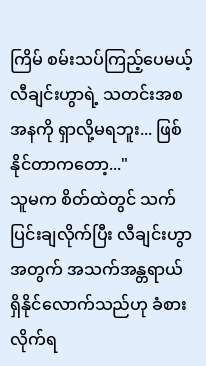ကြိမ် စမ်းသပ်ကြည့်ပေမယ့် လီချင်းဟွာရဲ့ သတင်းအစအနကို ရှာလို့မရဘူး... ဖြစ်နိုင်တာကတော့..."
သူမက စိတ်ထဲတွင် သက်ပြင်းချလိုက်ပြီး လီချင်းဟွာအတွက် အသက်အန္တရာယ် ရှိနိုင်လောက်သည်ဟု ခံစားလိုက်ရ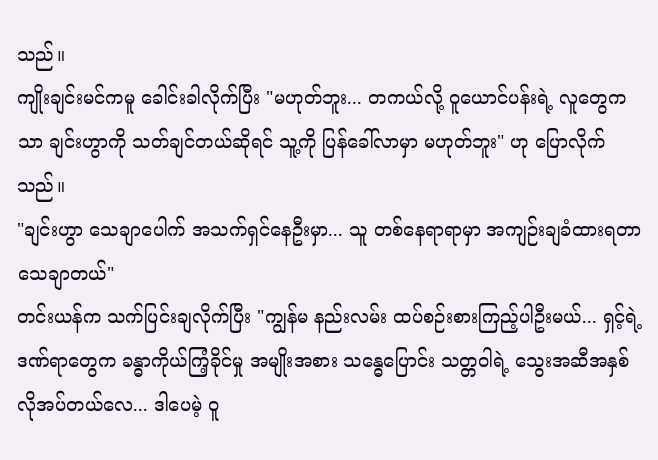သည်။
ကျိုးချင်းမင်ကမူ ခေါင်းခါလိုက်ပြီး "မဟုတ်ဘူး... တကယ်လို့ ဝူယောင်ပန်းရဲ့ လူတွေကသာ ချင်းဟွာကို သတ်ချင်တယ်ဆိုရင် သူ့ကို ပြန်ခေါ်လာမှာ မဟုတ်ဘူး" ဟု ပြောလိုက်သည်။
"ချင်းဟွာ သေချာပေါက် အသက်ရှင်နေဦးမှာ... သူ တစ်နေရာရာမှာ အကျဉ်းချခံထားရတာ သေချာတယ်"
တင်းယန်က သက်ပြင်းချလိုက်ပြီး "ကျွန်မ နည်းလမ်း ထပ်စဉ်းစားကြည့်ပါဦးမယ်... ရှင့်ရဲ့ ဒဏ်ရာတွေက ခန္ဓာကိုယ်ကြံ့ခိုင်မှု အမျိုးအစား သန္ဓေပြောင်း သတ္တဝါရဲ့ သွေးအဆီအနှစ် လိုအပ်တယ်လေ... ဒါပေမဲ့ ဝူ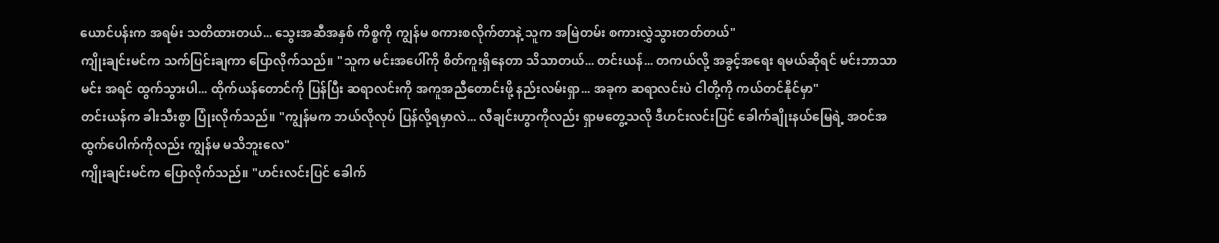ယောင်ပန်းက အရမ်း သတိထားတယ်... သွေးအဆီအနှစ် ကိစ္စကို ကျွန်မ စကားစလိုက်တာနဲ့ သူက အမြဲတမ်း စကားလွှဲသွားတတ်တယ်"
ကျိုးချင်းမင်က သက်ပြင်းချကာ ပြောလိုက်သည်။ "သူက မင်းအပေါ်ကို စိတ်ကူးရှိနေတာ သိသာတယ်... တင်းယန်... တကယ်လို့ အခွင့်အရေး ရမယ်ဆိုရင် မင်းဘာသာမင်း အရင် ထွက်သွားပါ... ထိုက်ယန်တောင်ကို ပြန်ပြီး ဆရာလင်းကို အကူအညီတောင်းဖို့ နည်းလမ်းရှာ... အခုက ဆရာလင်းပဲ ငါတို့ကို ကယ်တင်နိုင်မှာ"
တင်းယန်က ခါးသီးစွာ ပြုံးလိုက်သည်။ "ကျွန်မက ဘယ်လိုလုပ် ပြန်လို့ရမှာလဲ... လီချင်းဟွာကိုလည်း ရှာမတွေ့သလို ဒီဟင်းလင်းပြင် ခေါက်ချိုးနယ်မြေရဲ့ အဝင်အထွက်ပေါက်ကိုလည်း ကျွန်မ မသိဘူးလေ"
ကျိုးချင်းမင်က ပြောလိုက်သည်။ "ဟင်းလင်းပြင် ခေါက်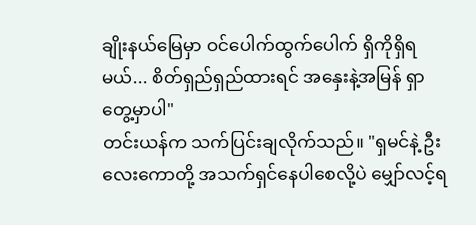ချိုးနယ်မြေမှာ ဝင်ပေါက်ထွက်ပေါက် ရှိကိုရှိရမယ်... စိတ်ရှည်ရှည်ထားရင် အနှေးနဲ့အမြန် ရှာတွေ့မှာပါ"
တင်းယန်က သက်ပြင်းချလိုက်သည်။ "ရှမင်နဲ့ ဦးလေးကောတို့ အသက်ရှင်နေပါစေလို့ပဲ မျှော်လင့်ရ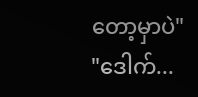တော့မှာပဲ"
"ဒေါက်...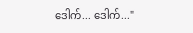ဒေါက်... ဒေါက်..."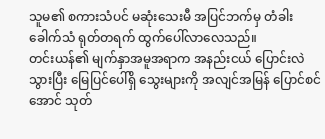သူမ၏ စကားသံပင် မဆုံးသေးမီ အပြင်ဘက်မှ တံခါးခေါက်သံ ရုတ်တရက် ထွက်ပေါ်လာလေသည်။
တင်းယန်၏ မျက်နှာအမူအရာက အနည်းငယ် ပြောင်းလဲသွားပြီး မြေပြင်ပေါ်ရှိ သွေးများကို အလျင်အမြန် ပြောင်စင်အောင် သုတ်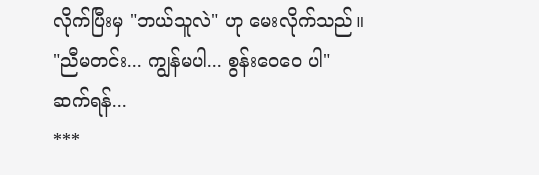လိုက်ပြီးမှ "ဘယ်သူလဲ" ဟု မေးလိုက်သည်။
"ညီမတင်း... ကျွန်မပါ... စွန်းဝေဝေ ပါ"
ဆက်ရန်...
***